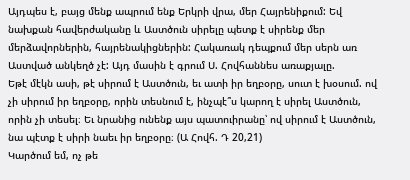Այդպես է, բայց մենք ապրում ենք Երկրի վրա, մեր Հայրենիքում: Եվ նախքան հավերժականը և Աստծուն սիրելը պետք է սիրենք մեր մերձավորներին, հայրենակիցներին: Հակառակ դեպքում մեր սերն առ Աստված անկեղծ չէ: Այդ մասին է գրում Ս. Հովհաննես առաքյալը.
Եթէ մէկն ասի, թէ սիրում է Աստծուն, եւ ատի իր եղբօրը, սուտ է խօսում. ով չի սիրում իր եղբօրը, որին տեսնում է, ինչպէ՞ս կարող է սիրել Աստծուն, որին չի տեսել։ Եւ նրանից ունենք այս պատուիրանը՝ ով սիրում է Աստծուն, նա պէտք է սիրի նաեւ իր եղբօրը։ (Ա Հովհ. Դ 20,21)
Կարծում եմ, ոչ թե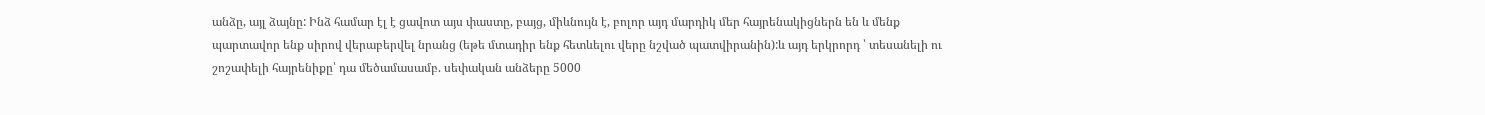անձը, այլ ձայնը: Ինձ համար էլ է ցավոտ այս փաստը, բայց, միևնույն է, բոլոր այդ մարդիկ մեր հայրենակիցներն են և մենք պարտավոր ենք սիրով վերաբերվել նրանց (եթե մտադիր ենք հետևելու վերը նշված պատվիրանին):և այդ երկրորդ ՝ տեսանելի ու շոշափելի հայրենիքը՝ դա մեծամասամբ. սեփական անձերը 5000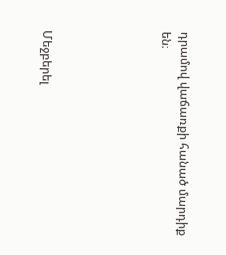դրամով վաճառքի հանած մարդիք են։





Մեջբերել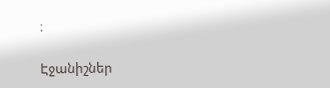։

Էջանիշներ